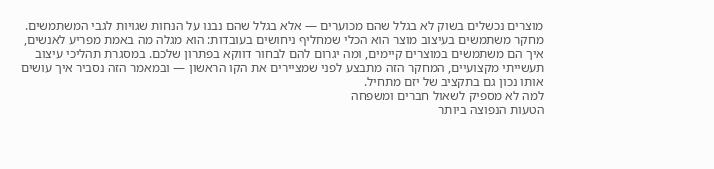מוצרים נכשלים בשוק לא בגלל שהם מכוערים — אלא בגלל שהם נבנו על הנחות שגויות לגבי המשתמשים. מחקר משתמשים בעיצוב מוצר הוא הכלי שמחליף ניחושים בעובדות: הוא מגלה מה באמת מפריע לאנשים, איך הם משתמשים במוצרים קיימים, ומה יגרום להם לבחור דווקא בפתרון שלכם. במסגרת תהליכי עיצוב תעשייתי מקצועיים, המחקר הזה מתבצע לפני שמציירים את הקו הראשון — ובמאמר הזה נסביר איך עושים אותו נכון גם בתקציב של יזם מתחיל.
למה לא מספיק לשאול חברים ומשפחה
הטעות הנפוצה ביותר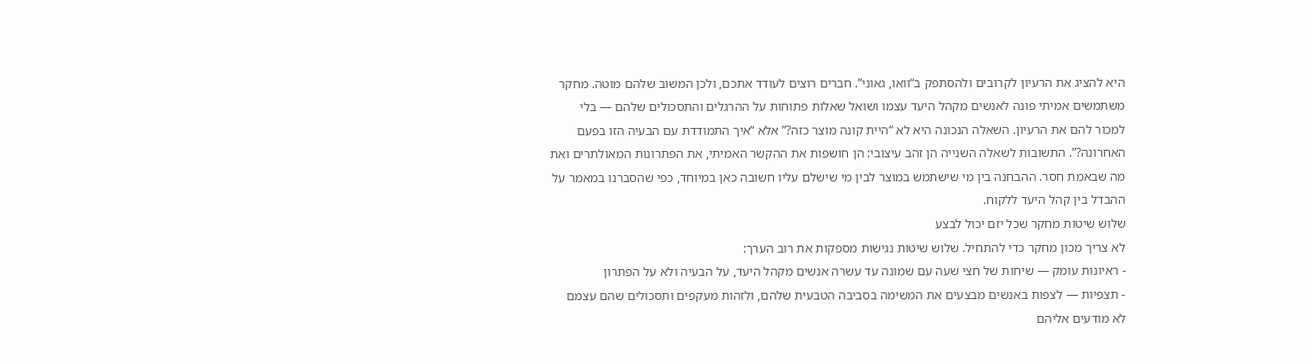היא להציג את הרעיון לקרובים ולהסתפק ב“וואו, גאוני”. חברים רוצים לעודד אתכם, ולכן המשוב שלהם מוטה. מחקר משתמשים אמיתי פונה לאנשים מקהל היעד עצמו ושואל שאלות פתוחות על ההרגלים והתסכולים שלהם — בלי למכור להם את הרעיון. השאלה הנכונה היא לא “היית קונה מוצר כזה?” אלא “איך התמודדת עם הבעיה הזו בפעם האחרונה?”. התשובות לשאלה השנייה הן זהב עיצובי: הן חושפות את ההקשר האמיתי, את הפתרונות המאולתרים ואת מה שבאמת חסר. ההבחנה בין מי שישתמש במוצר לבין מי שישלם עליו חשובה כאן במיוחד, כפי שהסברנו במאמר על ההבדל בין קהל היעד ללקוח.
שלוש שיטות מחקר שכל יזם יכול לבצע
לא צריך מכון מחקר כדי להתחיל. שלוש שיטות נגישות מספקות את רוב הערך:
- ראיונות עומק — שיחות של חצי שעה עם שמונה עד עשרה אנשים מקהל היעד, על הבעיה ולא על הפתרון
- תצפיות — לצפות באנשים מבצעים את המשימה בסביבה הטבעית שלהם, ולזהות מעקפים ותסכולים שהם עצמם לא מודעים אליהם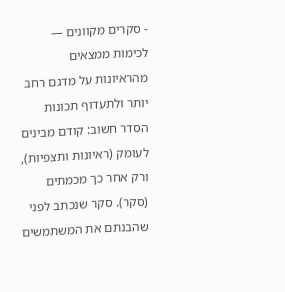- סקרים מקוונים — לכימות ממצאים מהראיונות על מדגם רחב יותר ולתעדוף תכונות
הסדר חשוב: קודם מבינים לעומק (ראיונות ותצפיות), ורק אחר כך מכמתים (סקר). סקר שנכתב לפני שהבנתם את המשתמשים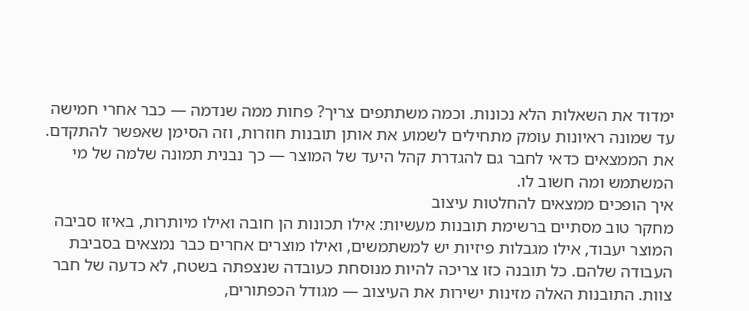ימדוד את השאלות הלא נכונות. וכמה משתתפים צריך? פחות ממה שנדמה — כבר אחרי חמישה עד שמונה ראיונות עומק מתחילים לשמוע את אותן תובנות חוזרות, וזה הסימן שאפשר להתקדם. את הממצאים כדאי לחבר גם להגדרת קהל היעד של המוצר — כך נבנית תמונה שלמה של מי המשתמש ומה חשוב לו.
איך הופכים ממצאים להחלטות עיצוב
מחקר טוב מסתיים ברשימת תובנות מעשיות: אילו תכונות הן חובה ואילו מיותרות, באיזו סביבה המוצר יעבוד, אילו מגבלות פיזיות יש למשתמשים, ואילו מוצרים אחרים כבר נמצאים בסביבת העבודה שלהם. כל תובנה כזו צריכה להיות מנוסחת כעובדה שנצפתה בשטח, לא כדעה של חבר צוות. התובנות האלה מזינות ישירות את העיצוב — מגודל הכפתורים,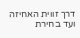דרך זווית האחיזה ועד בחירת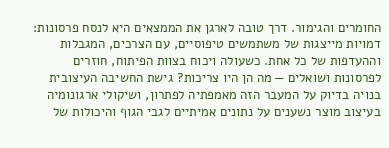החומרים והגימור. דרך טובה לארגן את הממצאים היא לנסח פרסונות: דמויות מייצגות של משתמשים טיפוסיים, עם הצרכים, המגבלות וההעדפות של כל אחת. כשעולה ויכוח בצוות הפיתוח, חוזרים לפרסונות ושואלים — מה הן היו צריכות? גישת החשיבה העיצובית בנויה בדיוק על המעבר הזה מאמפתיה לפתרון, ושיקולי ארגונומיה בעיצוב מוצר נשענים על נתונים אמיתיים לגבי הגוף והיכולות של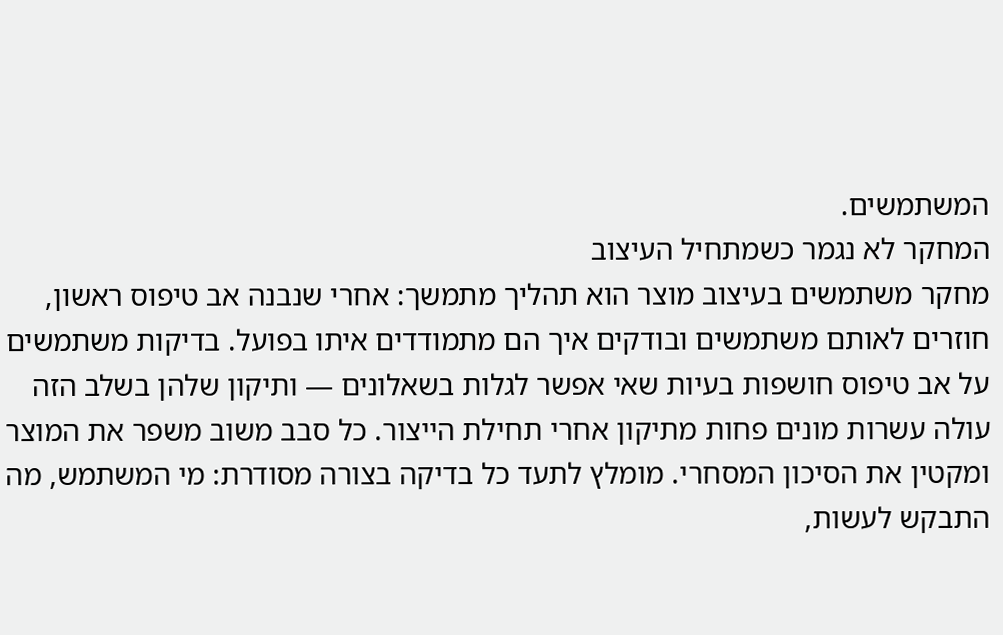המשתמשים.
המחקר לא נגמר כשמתחיל העיצוב
מחקר משתמשים בעיצוב מוצר הוא תהליך מתמשך: אחרי שנבנה אב טיפוס ראשון, חוזרים לאותם משתמשים ובודקים איך הם מתמודדים איתו בפועל. בדיקות משתמשים על אב טיפוס חושפות בעיות שאי אפשר לגלות בשאלונים — ותיקון שלהן בשלב הזה עולה עשרות מונים פחות מתיקון אחרי תחילת הייצור. כל סבב משוב משפר את המוצר ומקטין את הסיכון המסחרי. מומלץ לתעד כל בדיקה בצורה מסודרת: מי המשתמש, מה התבקש לעשות,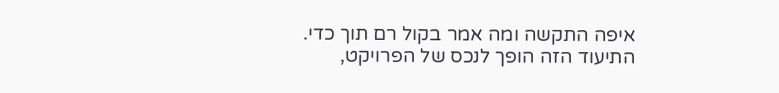איפה התקשה ומה אמר בקול רם תוך כדי. התיעוד הזה הופך לנכס של הפרויקט,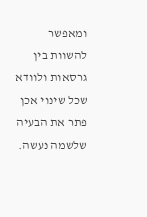ומאפשר להשוות בין גרסאות ולוודא שכל שינוי אכן פתר את הבעיה שלשמה נעשה.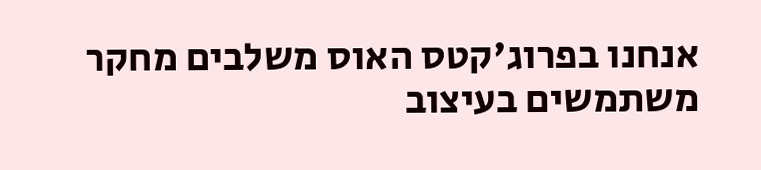אנחנו בפרוג'קטס האוס משלבים מחקר משתמשים בעיצוב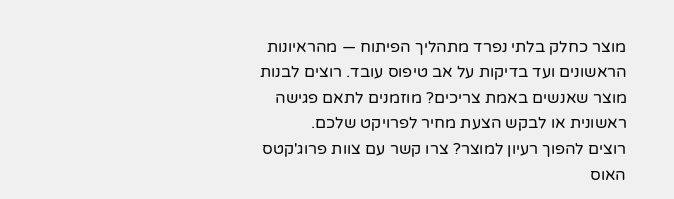מוצר כחלק בלתי נפרד מתהליך הפיתוח — מהראיונות הראשונים ועד בדיקות על אב טיפוס עובד. רוצים לבנות מוצר שאנשים באמת צריכים? מוזמנים לתאם פגישה ראשונית או לבקש הצעת מחיר לפרויקט שלכם.
רוצים להפוך רעיון למוצר? צרו קשר עם צוות פרוג'קטס האוס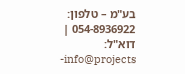בע"מ – טלפון: 054-8936922 | דוא"ל: info@projects-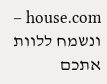house.com – ונשמח ללוות אתכם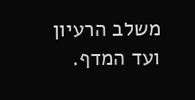משלב הרעיון ועד המדף.